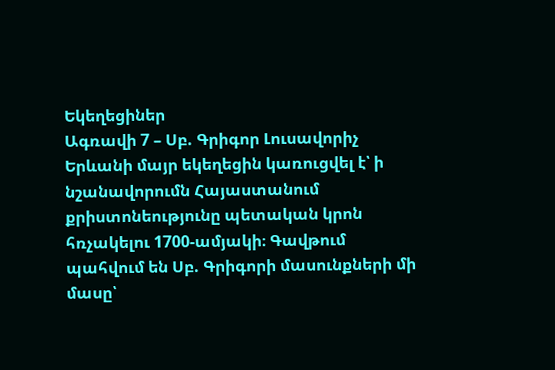Եկեղեցիներ
Ագռավի 7 – Սբ. Գրիգոր Լուսավորիչ
Երևանի մայր եկեղեցին կառուցվել է՝ ի նշանավորումն Հայաստանում քրիստոնեությունը պետական կրոն հռչակելու 1700-ամյակի։ Գավթում պահվում են Սբ. Գրիգորի մասունքների մի մասը՝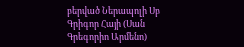բերված Ներապոլի Սբ Գրիգոր Հայի (Սան Գրեգորիո Արմենո)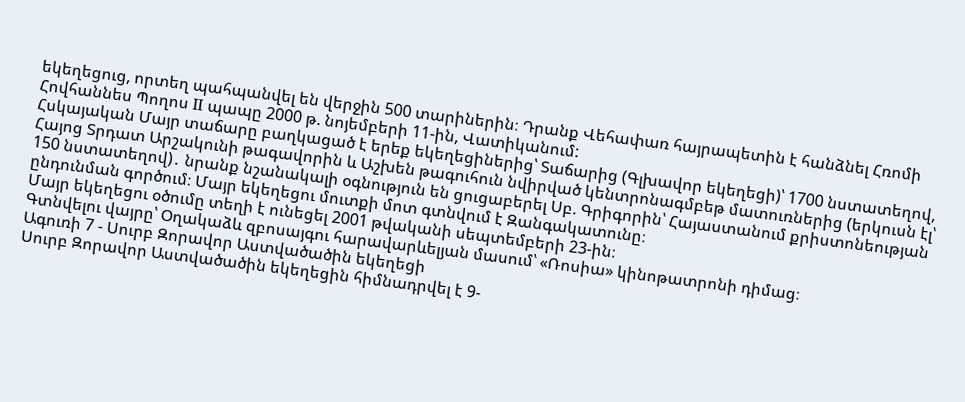եկեղեցուց, որտեղ պահպանվել են վերջին 500 տարիներին։ Դրանք Վեհափառ հայրապետին է հանձնել Հռոմի Հովհաննես Պողոս II պապը 2000 թ. նոյեմբերի 11-ին, Վատիկանում:
Հսկայական Մայր տաճարը բաղկացած է երեք եկեղեցիներից՝ Տաճարից (Գլխավոր եկեղեցի)՝ 1700 նստատեղով, Հայոց Տրդատ Արշակունի թագավորին և Աշխեն թագուհուն նվիրված կենտրոնագմբեթ մատուռներից (երկուսն էլ՝ 150 նստատեղով)․ նրանք նշանակալի օգնություն են ցուցաբերել Սբ. Գրիգորին՝ Հայաստանում քրիստոնեության ընդունման գործում։ Մայր եկեղեցու մուտքի մոտ գտնվում է Զանգակատունը։
Մայր եկեղեցու օծումը տեղի է ունեցել 2001 թվականի սեպտեմբերի 23-ին։
Գտնվելու վայրը՝ Օղակաձև զբոսայգու հարավարևելյան մասում՝ «Ռոսիա» կինոթատրոնի դիմաց։
Ագուռի 7 - Սուրբ Զորավոր Աստվածածին եկեղեցի
Սուրբ Զորավոր Աստվածածին եկեղեցին հիմնադրվել է 9-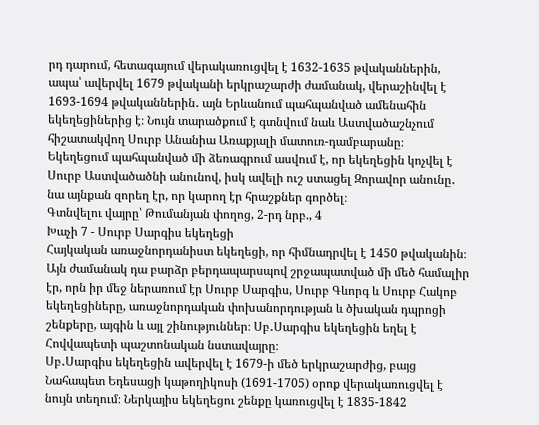րդ դարում, հետագայում վերակառուցվել է 1632-1635 թվականներին, ապա՝ ավերվել 1679 թվականի երկրաշարժի ժամանակ, վերաշինվել է 1693-1694 թվականներին․ այն Երևանում պահպանված ամենահին եկեղեցիներից է։ Նույն տարածքում է գտնվում նաև Աստվածաշնչում հիշատակվող Սուրբ Անանիա Առաքյալի մատուռ-դամբարանը։
Եկեղեցում պահպանված մի ձեռագրում ասվում է, որ եկեղեցին կոչվել է Սուրբ Աստվածածնի անունով, իսկ ավելի ուշ ստացել Զորավոր անունը․ նա այնքան զորեղ էր, որ կարող էր հրաշքներ գործել։
Գտնվելու վայրը՝ Թումանյան փողոց, 2-րդ նրբ., 4
Խաչի 7 - Սուրբ Սարգիս եկեղեցի
Հայկական առաջնորդանիստ եկեղեցի, որ հիմնադրվել է 1450 թվականին։ Այն ժամանակ դա բարձր բերդապարսպով շրջապատված մի մեծ համալիր էր, որն իր մեջ ներառում էր Սուրբ Սարգիս, Սուրբ Գևորգ և Սուրբ Հակոբ եկեղեցիները, առաջնորդական փոխանորդության և ծխական դպրոցի շենքերը, այգին և այլ շինություններ։ Սբ․Սարգիս եկեղեցին եղել է Հովվապետի պաշտոնական նստավայրը։
Սբ․Սարգիս եկեղեցին ավերվել է 1679-ի մեծ երկրաշարժից, բայց Նահապետ Եդեսացի կաթողիկոսի (1691-1705) օրոք վերակառուցվել է նույն տեղում։ Ներկայիս եկեղեցու շենքը կառուցվել է 1835-1842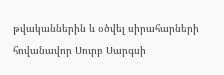թվականներին և օծվել սիրահարների հովանավոր Սուրբ Սարգսի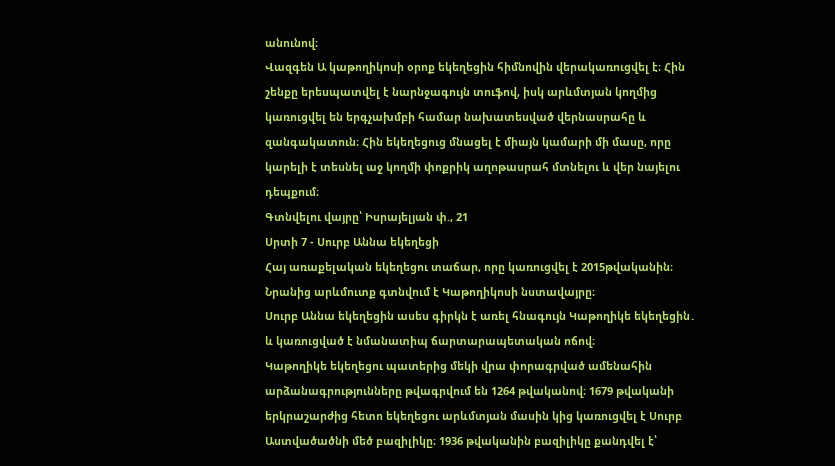անունով։
Վազգեն Ա կաթողիկոսի օրոք եկեղեցին հիմնովին վերակառուցվել է։ Հին շենքը երեսպատվել է նարնջագույն տուֆով, իսկ արևմտյան կողմից կառուցվել են երգչախմբի համար նախատեսված վերնասրահը և զանգակատուն։ Հին եկեղեցուց մնացել է միայն կամարի մի մասը, որը կարելի է տեսնել աջ կողմի փոքրիկ աղոթասրահ մտնելու և վեր նայելու դեպքում։
Գտնվելու վայրը՝ Իսրայելյան փ., 21
Սրտի 7 - Սուրբ Աննա եկեղեցի
Հայ առաքելական եկեղեցու տաճար, որը կառուցվել է 2015թվականին։ Նրանից արևմուտք գտնվում է Կաթողիկոսի նստավայրը։
Սուրբ Աննա եկեղեցին ասես գիրկն է առել հնագույն Կաթողիկե եկեղեցին․ և կառուցված է նմանատիպ ճարտարապետական ոճով։
Կաթողիկե եկեղեցու պատերից մեկի վրա փորագրված ամենահին արձանագրությունները թվագրվում են 1264 թվականով։ 1679 թվականի երկրաշարժից հետո եկեղեցու արևմտյան մասին կից կառուցվել է Սուրբ Աստվածածնի մեծ բազիլիկը։ 1936 թվականին բազիլիկը քանդվել է՝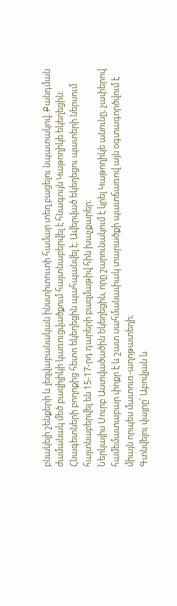բնակելի շենքերի և լեզվաբանական ինստիտուտի համար տեղ բացելու նպատակով։ Քանդման ժամանակ մեծ բազիլիկի կառուցվածքում հայտնաբերվել է հնագույն Կաթողիկե եկեղեցին։ Հնագետների բողոքից հետո եկեղեցին պահպանվել է։ Ավերված եկեղեցու պատերի ներսում հայտնաբերվել են 15-17-րդ դարերի բազմաթիվ հին խաչքարեր։
Ներկայիս Սուրբ Աստվածածին եկեղեցին, որը շարունակում է կրել Կաթողիկե անունը, չափերով համեմատաբար փոքր է և շատ սահմանափակ տարածքի պատճառով այն օգտագործվում է միայն որպես մատուռ-աղոթատեղի։
Գտնվելու վայրը՝ Աբովյան և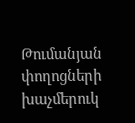Թումանյան փողոցների խաչմերուկ